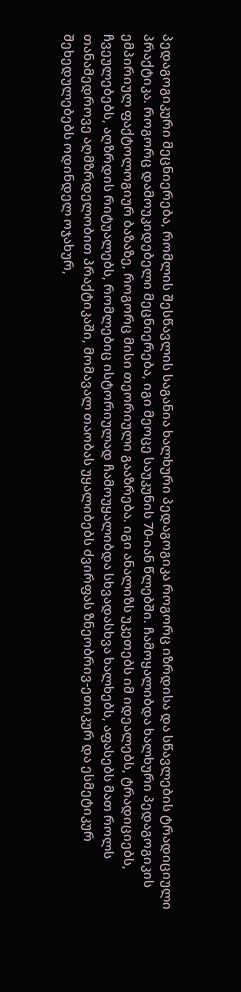პედაგოგიკური მეცნიერება, რომლის შესწავლის საგანია ხალხური პედაგოგიკა როგორც იზრდისა და სწავლების ტრადიციული პრაქტიკა. როგორც დამოუკიდებელი მეცნიერება, იგი მეოცე საუკუნის 70-იან წლებში. ჩამოყალიბდა ხალხური პედაგოგიკის ემპირიულ ფაქტოლოგიურ ბაზაზე, როგორც მისი თეორიული გააზრება. იგი ანალიზს უკეთებს იმ იდეალებს, ტრადიციებს, ჩვეულებებს, აღზრდის რიტუალებს, რომლებიც ისტორიულად ჩამოუყალიბდა სხვადასხვა ხალხებს, აფასებს მათ როლს თანამედროვე აღმზრდელობით პრაქტიკაში, მომავალ თაობას უყალიბებს ძვირფას ზნეობრივ-ეთიკურ და ესმეტიკურ შეხედულებებს ოდინდელ ოჯახურ,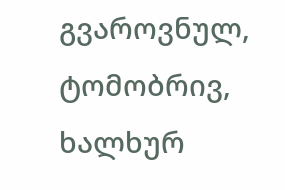გვაროვნულ, ტომობრივ, ხალხურ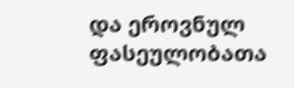და ეროვნულ ფასეულობათა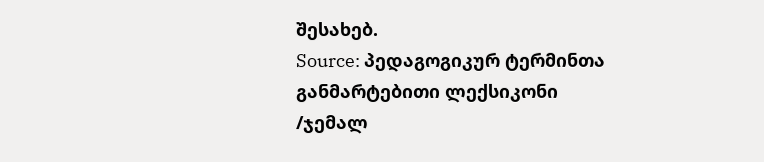შესახებ.
Source: პედაგოგიკურ ტერმინთა განმარტებითი ლექსიკონი /ჯემალ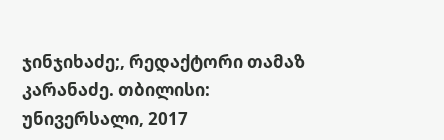ჯინჯიხაძე;, რედაქტორი თამაზ კარანაძე. თბილისი: უნივერსალი, 2017